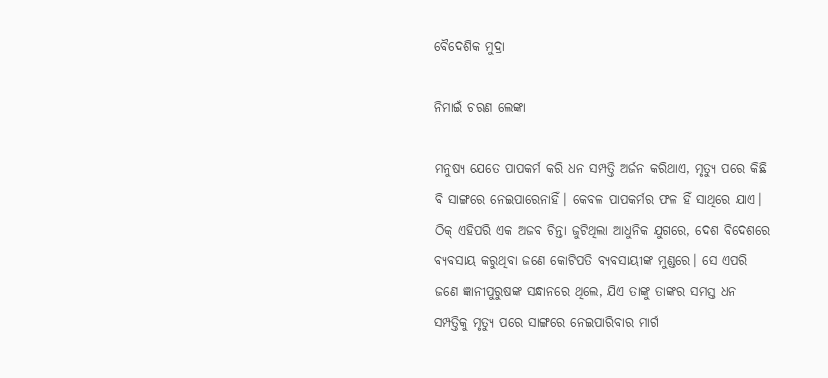ବୈଦେଶିକ ମୁଦ୍ରା

ନିମାଇଁ ଚରଣ ଲେଙ୍କା

ମନୁଷ୍ୟ ଯେତେ ପାପକର୍ମ କରି ଧନ ସମ୍ପତ୍ତି ଅର୍ଜନ କରିଥାଏ, ମୃତ୍ୟୁ ପରେ କିଛି ବି ସାଙ୍ଗରେ ନେଇପାରେନାହିଁ। କେବଳ ପାପକର୍ମର ଫଳ ହିଁ ସାଥିରେ ଯାଏ। ଠିକ୍‌ ଏହିପରି ଏକ ଅଜବ ଚିନ୍ତା ଜୁଟିଥିଲା ଆଧୁନିକ ଯୁଗରେ, ଦେଶ ବିଦେଶରେ ବ୍ୟବସାୟ କରୁଥିବା ଜଣେ କୋଟିପତି ବ୍ୟବସାୟୀଙ୍କ ମୁଣ୍ଡରେ। ସେ ଏପରି ଜଣେ ଜ୍ଞାନୀପୁରୁଷଙ୍କ ସନ୍ଧାନରେ ଥିଲେ, ଯିଏ ତାଙ୍କୁ ତାଙ୍କର ସମସ୍ତ ଧନ ସମ୍ପତ୍ତିକୁ ମୃତ୍ୟୁ ପରେ ସାଙ୍ଗରେ ନେଇପାରିବାର ମାର୍ଗ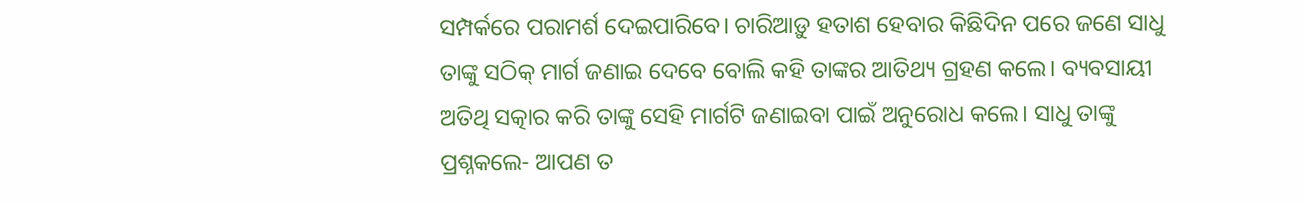ସମ୍ପର୍କରେ ପରାମର୍ଶ ଦେଇପାରିବେ। ଚାରିଆଡ଼ୁ ହତାଶ ହେବାର କିଛିଦିନ ପରେ ଜଣେ ସାଧୁ ତାଙ୍କୁ ସଠିକ୍‌ ମାର୍ଗ ଜଣାଇ ଦେବେ ବୋଲି କହି ତାଙ୍କର ଆତିଥ୍ୟ ଗ୍ରହଣ କଲେ। ବ୍ୟବସାୟୀ ଅତିଥି ସତ୍କାର କରି ତାଙ୍କୁ ସେହି ମାର୍ଗଟି ଜଣାଇବା ପାଇଁ ଅନୁରୋଧ କଲେ। ସାଧୁ ତାଙ୍କୁ ପ୍ରଶ୍ନକଲେ- ଆପଣ ତ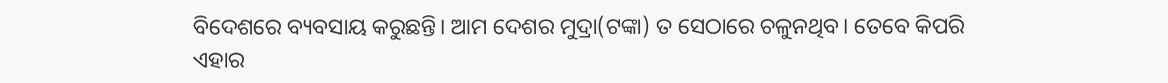ବିଦେଶରେ ବ୍ୟବସାୟ କରୁଛନ୍ତି। ଆମ ଦେଶର ମୁଦ୍ରା(ଟଙ୍କା) ତ ସେଠାରେ ଚଳୁନଥିବ। ତେବେ କିପରି ଏହାର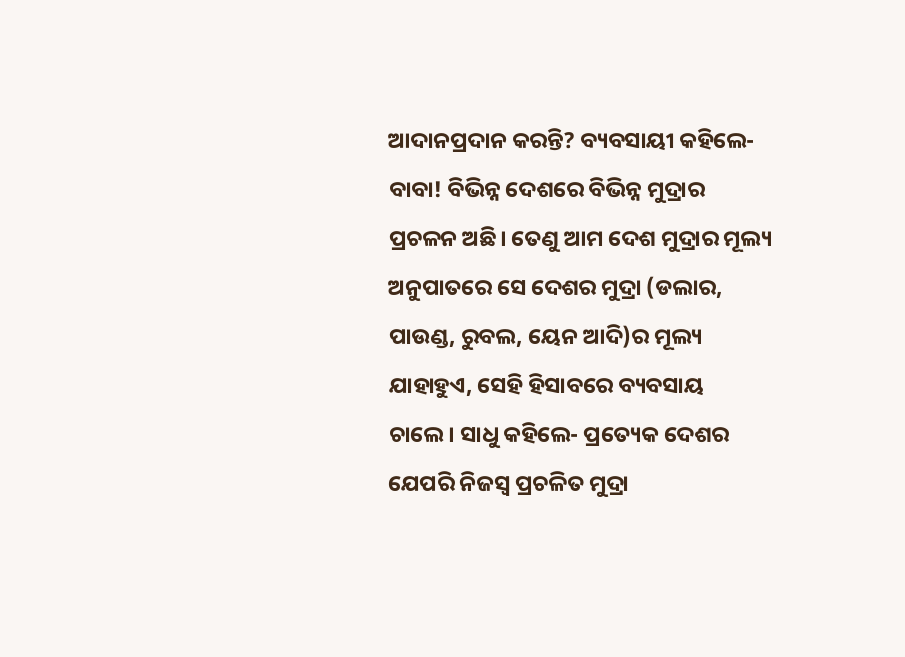ଆଦାନପ୍ରଦାନ କରନ୍ତି? ବ୍ୟବସାୟୀ କହିଲେ- ବାବା! ବିଭିନ୍ନ ଦେଶରେ ବିଭିନ୍ନ ମୁଦ୍ରାର ପ୍ରଚଳନ ଅଛି। ତେଣୁ ଆମ ଦେଶ ମୁଦ୍ରାର ମୂଲ୍ୟ ଅନୁପାତରେ ସେ ଦେଶର ମୁଦ୍ରା (ଡଲାର, ପାଉଣ୍ଡ, ରୁବଲ, ୟେନ ଆଦି)ର ମୂଲ୍ୟ ଯାହାହୁଏ, ସେହି ହିସାବରେ ବ୍ୟବସାୟ ଚାଲେ। ସାଧୁ କହିଲେ- ପ୍ରତ୍ୟେକ ଦେଶର ଯେପରି ନିଜସ୍ବ ପ୍ରଚଳିତ ମୁଦ୍ରା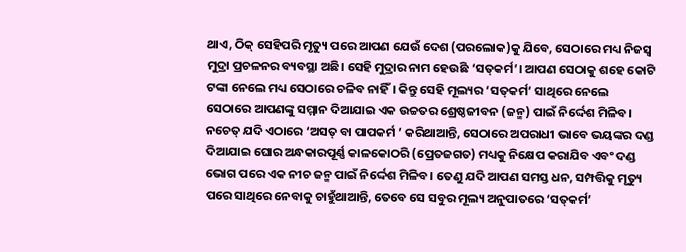ଥାଏ, ଠିକ୍‌ ସେହିପରି ମୃତ୍ୟୁ ପରେ ଆପଣ ଯେଉଁ ଦେଶ (ପରଲୋକ)କୁ ଯିବେ, ସେଠାରେ ମଧ୍ୟ ନିଜସ୍ବ ମୁଦ୍ରା ପ୍ରଚଳନର ବ୍ୟବସ୍ଥା ଅଛି। ସେହି ମୁଦ୍ରାର ନାମ ହେଉଛି ‘ସତ୍‌କର୍ମ’। ଆପଣ ସେଠାକୁ ଶହେ କୋଟି ଟଙ୍କା ନେଲେ ମଧ୍ୟ ସେଠାରେ ଚଳିବ ନାହିଁ। କିନ୍ତୁ ସେହି ମୂଲ୍ୟର ‘ସତ୍‌କର୍ମ’ ସାଥିରେ ନେଲେ ସେଠାରେ ଆପଣଙ୍କୁ ସମ୍ମାନ ଦିଆଯାଇ ଏକ ଉଚ୍ଚତର ଶ୍ରେଷ୍ଠଜୀବନ (ଜନ୍ମ) ପାଇଁ ନିର୍ଦ୍ଦେଶ ମିଳିବ। ନଚେତ୍‌ ଯଦି ଏଠାରେ ‘ଅସତ୍‌ ବା ପାପକର୍ମ ’ କରିଥାଆନ୍ତି, ସେଠାରେ ଅପରାଧୀ ଭାବେ ଭୟଙ୍କର ଦଣ୍ଡ ଦିଆଯାଇ ଘୋର ଅନ୍ଧକାରପୂର୍ଣ୍ଣ କାଳକୋଠରି (ପ୍ରେତଜଗତ) ମଧ୍ୟକୁ ନିକ୍ଷେପ କରାଯିବ ଏବଂ ଦଣ୍ଡ ଭୋଗ ପରେ ଏକ ନୀଚ ଜନ୍ମ ପାଇଁ ନିର୍ଦ୍ଦେଶ ମିଳିବ। ତେଣୁ ଯଦି ଆପଣ ସମସ୍ତ ଧନ, ସମ୍ପତ୍ତିକୁ ମୃତ୍ୟୁ ପରେ ସାଥିରେ ନେବାକୁ ଚାହୁଁଥାଆନ୍ତି, ତେବେ ସେ ସବୁର ମୂଲ୍ୟ ଅନୁପାତରେ ‘ସତ୍‌କର୍ମ’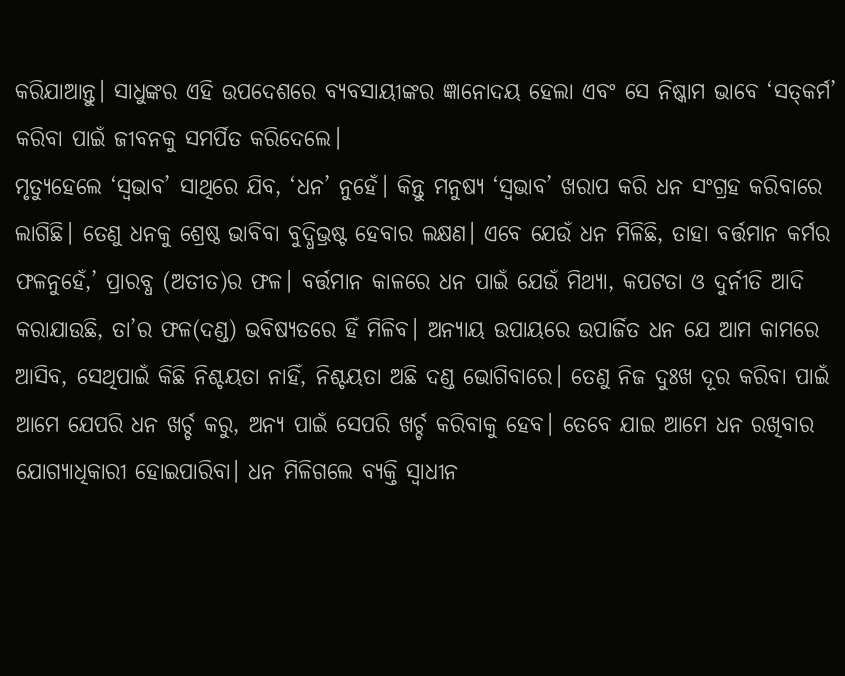କରିଯାଆନ୍ତୁ। ସାଧୁଙ୍କର ଏହି ଉପଦେଶରେ ବ୍ୟବସାୟୀଙ୍କର ଜ୍ଞାନୋଦୟ ହେଲା ଏବଂ ସେ ନିଷ୍କାମ ଭାବେ ‘ସତ୍‌କର୍ମ’ କରିବା ପାଇଁ ଜୀବନକୁ ସମର୍ପିତ କରିଦେଲେ।
ମୃତ୍ୟୁହେଲେ ‘ସ୍ବଭାବ’ ସାଥିରେ ଯିବ, ‘ଧନ’ ନୁହେଁ। କିନ୍ତୁ ମନୁଷ୍ୟ ‘ସ୍ବଭାବ’ ଖରାପ କରି ଧନ ସଂଗ୍ରହ କରିବାରେ ଲାଗିଛି। ତେଣୁ ଧନକୁ ଶ୍ରେଷ୍ଠ ଭାବିବା ବୁଦ୍ଧିଭ୍ରଷ୍ଟ ହେବାର ଲକ୍ଷଣ। ଏବେ ଯେଉଁ ଧନ ମିଳିଛି, ତାହା ବର୍ତ୍ତମାନ କର୍ମର ଫଳନୁହେଁ,’ ପ୍ରାରବ୍ଧ (ଅତୀତ)ର ଫଳ। ବର୍ତ୍ତମାନ କାଳରେ ଧନ ପାଇଁ ଯେଉଁ ମିଥ୍ୟା, କପଟତା ଓ ଦୁର୍ନୀତି ଆଦି କରାଯାଉଛି, ତା’ର ଫଳ(ଦଣ୍ଡ) ଭବିଷ୍ୟତରେ ହିଁ ମିଳିବ। ଅନ୍ୟାୟ ଉପାୟରେ ଉପାର୍ଜିତ ଧନ ଯେ ଆମ କାମରେ ଆସିବ, ସେଥିପାଇଁ କିଛି ନିଶ୍ଚୟତା ନାହିଁ, ନିଶ୍ଚୟତା ଅଛି ଦଣ୍ଡ ଭୋଗିବାରେ। ତେଣୁ ନିଜ ଦୁଃଖ ଦୂର କରିବା ପାଇଁ ଆମେ ଯେପରି ଧନ ଖର୍ଚ୍ଚ କରୁ, ଅନ୍ୟ ପାଇଁ ସେପରି ଖର୍ଚ୍ଚ କରିବାକୁ ହେବ। ତେବେ ଯାଇ ଆମେ ଧନ ରଖିବାର ଯୋଗ୍ୟାଧିକାରୀ ହୋଇପାରିବା। ଧନ ମିଳିଗଲେ ବ୍ୟକ୍ତି ସ୍ବାଧୀନ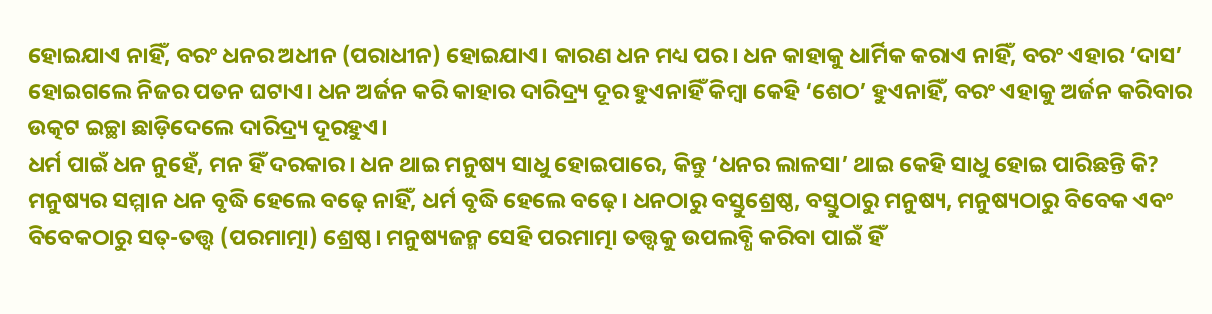ହୋଇଯାଏ ନାହିଁ, ବରଂ ଧନର ଅଧୀନ (ପରାଧୀନ) ହୋଇଯାଏ। କାରଣ ଧନ ମଧ୍ୟ ପର। ଧନ କାହାକୁ ଧାର୍ମିକ କରାଏ ନାହିଁ, ବରଂ ଏହାର ‘ଦାସ’ ହୋଇଗଲେ ନିଜର ପତନ ଘଟାଏ। ଧନ ଅର୍ଜନ କରି କାହାର ଦାରିଦ୍ର୍ୟ ଦୂର ହୁଏନାହିଁ କିମ୍ବା କେହି ‘ଶେଠ’ ହୁଏନାହିଁ, ବରଂ ଏହାକୁ ଅର୍ଜନ କରିବାର ଉତ୍କଟ ଇଚ୍ଛା ଛାଡ଼ିଦେଲେ ଦାରିଦ୍ର୍ୟ ଦୂରହୁଏ।
ଧର୍ମ ପାଇଁ ଧନ ନୁହେଁ, ମନ ହିଁ ଦରକାର। ଧନ ଥାଇ ମନୁଷ୍ୟ ସାଧୁ ହୋଇପାରେ, କିନ୍ତୁ ‘ଧନର ଲାଳସା’ ଥାଇ କେହି ସାଧୁ ହୋଇ ପାରିଛନ୍ତି କି? ମନୁଷ୍ୟର ସମ୍ମାନ ଧନ ବୃଦ୍ଧି ହେଲେ ବଢ଼େ ନାହିଁ, ଧର୍ମ ବୃଦ୍ଧି ହେଲେ ବଢ଼େ। ଧନଠାରୁ ବସ୍ତୁଶ୍ରେଷ୍ଠ, ବସ୍ତୁଠାରୁ ମନୁଷ୍ୟ, ମନୁଷ୍ୟଠାରୁ ବିବେକ ଏବଂ ବିବେକଠାରୁ ସତ୍‌-ତତ୍ତ୍ୱ (ପରମାତ୍ମା) ଶ୍ରେଷ୍ଠ। ମନୁଷ୍ୟଜନ୍ମ ସେହି ପରମାତ୍ମା ତତ୍ତ୍ୱକୁ ଉପଲବ୍ଧି କରିବା ପାଇଁ ହିଁ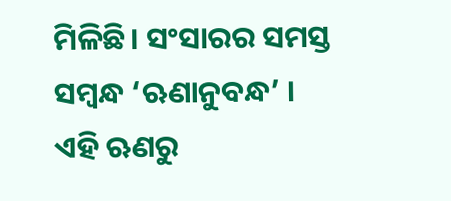ମିଳିଛି। ସଂସାରର ସମସ୍ତ ସମ୍ବନ୍ଧ ‘ଋଣାନୁବନ୍ଧ’ । ଏହି ଋଣରୁ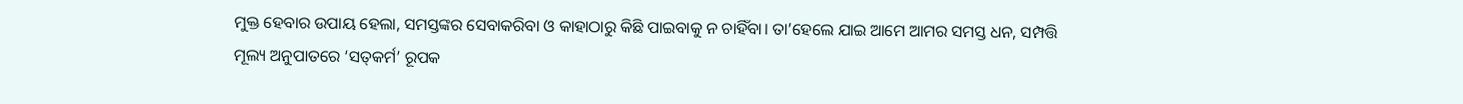ମୁକ୍ତ ହେବାର ଉପାୟ ହେଲା, ସମସ୍ତଙ୍କର ସେବାକରିବା ଓ କାହାଠାରୁ କିଛି ପାଇବାକୁ ନ ଚାହିଁବା। ତା’ହେଲେ ଯାଇ ଆମେ ଆମର ସମସ୍ତ ଧନ, ସମ୍ପତ୍ତି ମୂଲ୍ୟ ଅନୁପାତରେ ‘ସତ୍‌କର୍ମ’ ରୂପକ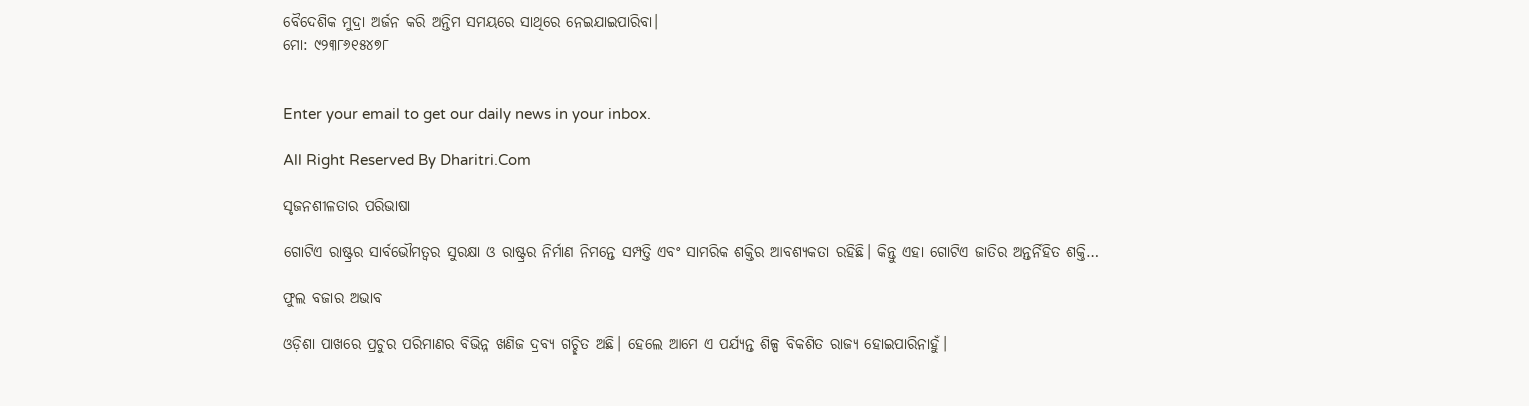ବୈଦେଶିକ ମୁଦ୍ରା ଅର୍ଜନ କରି ଅନ୍ତିମ ସମୟରେ ସାଥିରେ ନେଇଯାଇପାରିବା।
ମୋ: ୯୨୩୮୬୧୫୪୭୮


Enter your email to get our daily news in your inbox.

All Right Reserved By Dharitri.Com

ସୃଜନଶୀଳତାର ପରିଭାଷା

ଗୋଟିଏ ରାଷ୍ଟ୍ରର ସାର୍ବଭୌମତ୍ୱର ସୁରକ୍ଷା ଓ ରାଷ୍ଟ୍ରର ନିର୍ମାଣ ନିମନ୍ତେ ସମ୍ପତ୍ତି ଏବଂ ସାମରିକ ଶକ୍ତିର ଆବଶ୍ୟକତା ରହିଛି। କିନ୍ତୁ ଏହା ଗୋଟିଏ ଜାତିର ଅନ୍ତର୍ନିହିତ ଶକ୍ତି…

ଫୁଲ ବଜାର ଅଭାବ

ଓଡ଼ିଶା ପାଖରେ ପ୍ରଚୁର ପରିମାଣର ବିଭିନ୍ନ ଖଣିଜ ଦ୍ରବ୍ୟ ଗଚ୍ଛିତ ଅଛି। ହେଲେ ଆମେ ଏ ପର୍ଯ୍ୟନ୍ତ ଶିଳ୍ପ ବିକଶିତ ରାଜ୍ୟ ହୋଇପାରିନାହୁଁ।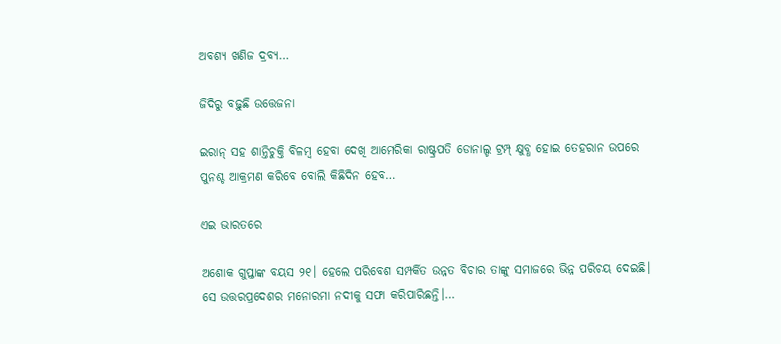ଅବଶ୍ୟ ଖଣିଜ ଦ୍ରବ୍ୟ…

ଜିଦିରୁ ବଢ଼ୁଛି ଉତ୍ତେଜନା

ଇରାନ୍‌ ସହ ଶାନ୍ତିଚୁକ୍ତି ବିଳମ୍ବ ହେବା ଦେଖି ଆମେରିକା ରାଷ୍ଟ୍ରପତି ଡୋନାଲ୍ଡ ଟ୍ରମ୍ପ୍‌ କ୍ଷୁବ୍ଧ ହୋଇ ତେହରାନ ଉପରେ ପୁନଶ୍ଚ ଆକ୍ରମଣ କରିବେ ବୋଲି କିଛିଦିନ ହେବ…

ଏଇ ଭାରତରେ

ଅଶୋକ ଗୁପ୍ତାଙ୍କ ବୟସ ୨୧। ହେଲେ ପରିବେଶ ସମ୍ପର୍କିତ ଉନ୍ନତ ବିଚାର ତାଙ୍କୁ ସମାଜରେ ଭିନ୍ନ ପରିଚୟ ଦେଇଛି। ସେ ଉତ୍ତରପ୍ରଦେଶର ମନୋରମା ନଦୀକୁ ସଫା କରିପାରିଛନ୍ତି।…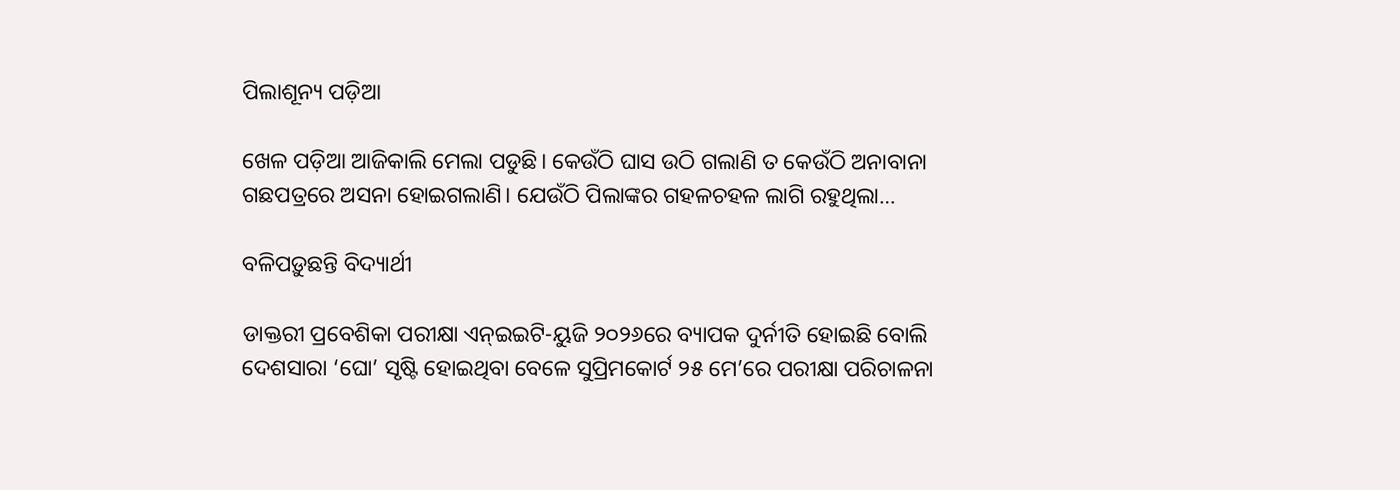ପିଲାଶୂନ୍ୟ ପଡ଼ିଆ

ଖେଳ ପଡ଼ିଆ ଆଜିକାଲି ମେଲା ପଡୁଛି। କେଉଁଠି ଘାସ ଉଠି ଗଲାଣି ତ କେଉଁଠି ଅନାବାନା ଗଛପତ୍ରରେ ଅସନା ହୋଇଗଲାଣି। ଯେଉଁଠି ପିଲାଙ୍କର ଗହଳଚହଳ ଲାଗି ରହୁଥିଲା…

ବଳିପଡ଼ୁଛନ୍ତି ବିଦ୍ୟାର୍ଥୀ

ଡାକ୍ତରୀ ପ୍ରବେଶିକା ପରୀକ୍ଷା ଏନ୍‌ଇଇଟି-ୟୁଜି ୨୦୨୬ରେ ବ୍ୟାପକ ଦୁର୍ନୀତି ହୋଇଛି ବୋଲି ଦେଶସାରା ‘ଘୋ’ ସୃଷ୍ଟି ହୋଇଥିବା ବେଳେ ସୁପ୍ରିମକୋର୍ଟ ୨୫ ମେ’ରେ ପରୀକ୍ଷା ପରିଚାଳନା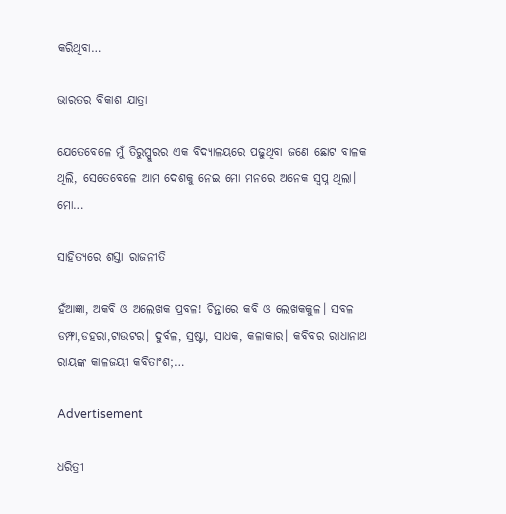କରିଥିବା…

ଭାରତର ବିକାଶ ଯାତ୍ରା

ଯେତେବେଳେ ମୁଁ ତିରୁପ୍ପୁରର ଏକ ବିଦ୍ୟାଳୟରେ ପଢୁଥିବା ଜଣେ ଛୋଟ ବାଳକ ଥିଲି, ସେତେବେଳେ ଆମ ଦେଶକୁ ନେଇ ମୋ ମନରେ ଅନେକ ସ୍ବପ୍ନ ଥିଲା। ମୋ…

ସାହିତ୍ୟରେ ଶସ୍ତା ରାଜନୀତି

ହଁଆଜ୍ଞା, ଅକବି ଓ ଅଲେଖକ ପ୍ରବଳ! ଚିନ୍ତାରେ କବି ଓ ଲେଖକକୁଳ। ସବଳ ଡମ୍ଫା,ଡହରା,ଟାଉଟର। ଦୁର୍ବଳ, ସ୍ରଷ୍ଟା, ସାଧକ, କଳାକାର। କବିବର ରାଧାନାଥ ରାୟଙ୍କ କାଳଜୟୀ କବିତାଂଶ;…

Advertisement

ଧରିତ୍ରୀ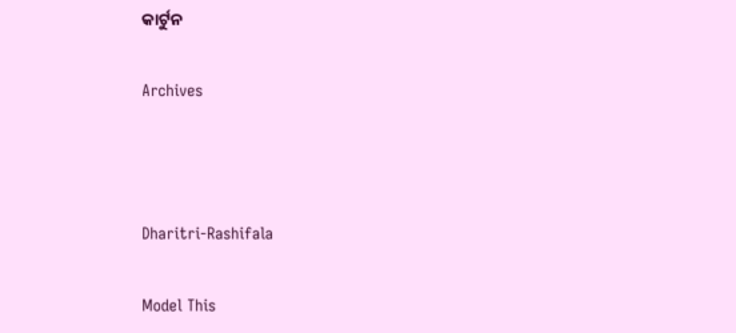କାର୍ଟୁନ

Archives



Dharitri-Rashifala

Model This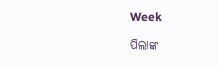Week

ପିଲାଙ୍କ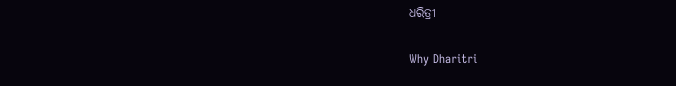ଧରିତ୍ରୀ

Why Dharitri